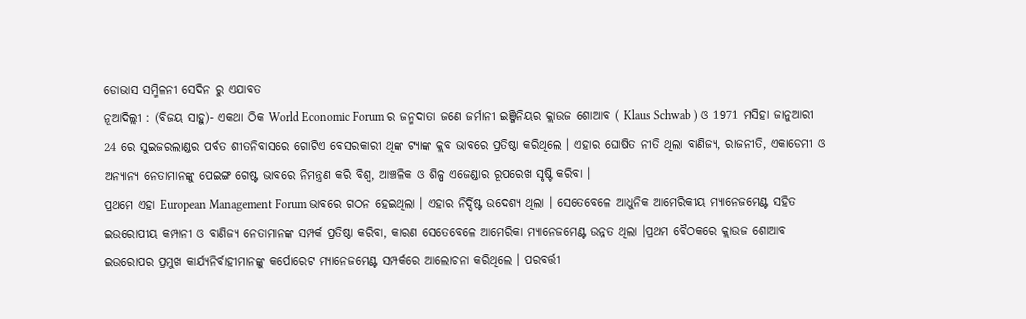ଡୋଭାସ ସମ୍ମିଳନୀ ସେଦିନ ରୁ ଏଯାବତ
ନୂଆଦିଲ୍ଲୀ : (ବିଜୟ ସାହୁ)- ଏକଥା ଠିକ World Economic Forum ର ଜନ୍ମଦାତା ଜଣେ ଜର୍ମାନୀ ଇଞ୍ଜିନିୟର କ୍ଲାଉଜ ଶୋଆବ ( Klaus Schwab ) ଓ 1971 ମସିହା ଜାନୁଆରୀ 24 ରେ ସୁଇଜରଲାଣ୍ଡର ପର୍ବତ ଶୀତନିବାସରେ ଗୋଟିଏ ବେସରକାରୀ ଥିଙ୍କ ଟ୍ୟାଙ୍କ କ୍ଲବ ଭାବରେ ପ୍ରତିଷ୍ଠା କରିଥିଲେ । ଏହାର ଘୋଷିତ ନୀତି ଥିଲା ବାଣିଜ୍ୟ, ରାଜନୀତି, ଏକାଡେମୀ ଓ ଅନ୍ୟାନ୍ୟ ନେତାମାନଙ୍କୁ ପେଇଙ୍ଗ ଗେଷ୍ଟ ଭାବରେ ନିମନ୍ତ୍ରଣ କରି ବିଶ୍ୱ, ଆଞ୍ଚଳିକ ଓ ଶିଳ୍ପ ଏଜେଣ୍ଡାର ରୂପରେଖ ସୃଷ୍ଟି କରିବା ।
ପ୍ରଥମେ ଏହା European Management Forum ଭାବରେ ଗଠନ ହେଇଥିଲା । ଏହାର ନିର୍ଦ୍ଦିଷ୍ଟ ଉଦେଶ୍ୟ ଥିଲା । ସେତେବେଳେ ଆଧୁନିକ ଆମେରିକୀୟ ମ୍ୟାନେଜମେଣ୍ଟ ସହିତ ଇଉରୋପୀୟ କମ୍ପାନୀ ଓ ବାଣିଜ୍ୟ ନେତାମାନଙ୍କ ସମ୍ପର୍କ ପ୍ରତିଷ୍ଠା କରିବା, କାରଣ ସେତେବେଳେ ଆମେରିକା ମ୍ୟାନେଜମେଣ୍ଟ ଉନ୍ନତ ଥିଲା ।ପ୍ରଥମ ବୈଠକରେ କ୍ଲାଉଜ ଶୋଆବ ଇଉରୋପର ପ୍ରମୁଖ କାର୍ଯ୍ୟନିର୍ବାହୀମାନଙ୍କୁ କର୍ପୋରେଟ ମ୍ୟାନେଜମେଣ୍ଟ ସମ୍ପର୍କରେ ଆଲୋଚନା କରିଥିଲେ । ପରବର୍ତ୍ତୀ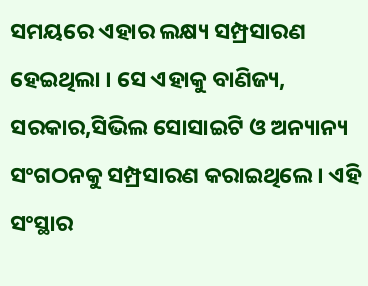ସମୟରେ ଏହାର ଲକ୍ଷ୍ୟ ସମ୍ପ୍ରସାରଣ ହେଇଥିଲା । ସେ ଏହାକୁ ବାଣିଜ୍ୟ, ସରକାର,ସିଭିଲ ସୋସାଇଟି ଓ ଅନ୍ୟାନ୍ୟ ସଂଗଠନକୁ ସମ୍ପ୍ରସାରଣ କରାଇଥିଲେ । ଏହି ସଂସ୍ଥାର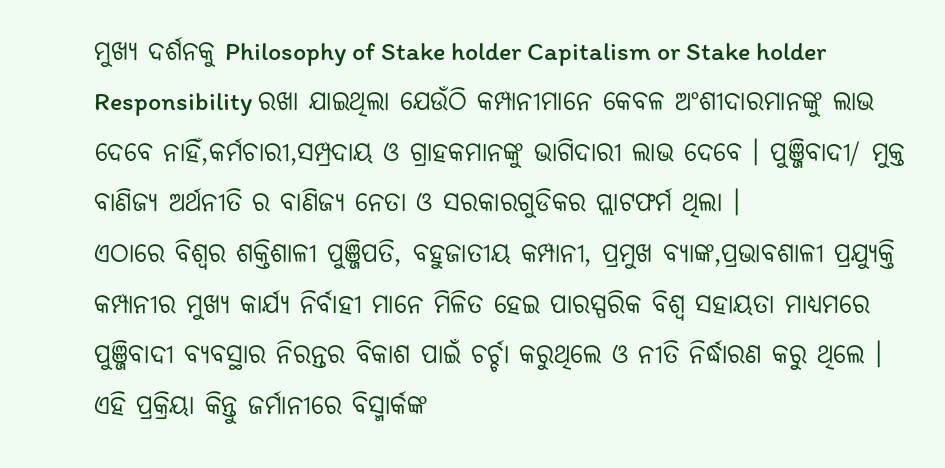ମୁଖ୍ୟ ଦର୍ଶନକୁ Philosophy of Stake holder Capitalism or Stake holder Responsibility ରଖା ଯାଇଥିଲା ଯେଉଁଠି କମ୍ପାନୀମାନେ କେବଳ ଅଂଶୀଦାରମାନଙ୍କୁ ଲାଭ ଦେବେ ନାହିଁ,କର୍ମଚାରୀ,ସମ୍ପ୍ରଦାୟ ଓ ଗ୍ରାହକମାନଙ୍କୁ ଭାଗିଦାରୀ ଲାଭ ଦେବେ । ପୁଞ୍ଜିବାଦୀ/ ମୁକ୍ତ ବାଣିଜ୍ୟ ଅର୍ଥନୀତି ର ବାଣିଜ୍ୟ ନେତା ଓ ସରକାରଗୁଡିକର ପ୍ଲାଟଫର୍ମ ଥିଲା ।
ଏଠାରେ ବିଶ୍ୱର ଶକ୍ତିଶାଳୀ ପୁଞ୍ଜିପତି, ବହୁଜାତୀୟ କମ୍ପାନୀ, ପ୍ରମୁଖ ବ୍ୟାଙ୍କ,ପ୍ରଭାବଶାଳୀ ପ୍ରଯ୍ୟୁକ୍ତି କମ୍ପାନୀର ମୁଖ୍ୟ କାର୍ଯ୍ୟ ନିର୍ବାହୀ ମାନେ ମିଳିତ ହେଇ ପାରସ୍ପରିକ ବିଶ୍ୱ ସହାୟତା ମାଧ୍ୟମରେ ପୁଞ୍ଜିବାଦୀ ବ୍ୟବସ୍ଥାର ନିରନ୍ତର ବିକାଶ ପାଇଁ ଚର୍ଚ୍ଚା କରୁଥିଲେ ଓ ନୀତି ନିର୍ଦ୍ଧାରଣ କରୁ ଥିଲେ ।
ଏହି ପ୍ରକ୍ରିୟା କିନ୍ତୁ ଜର୍ମାନୀରେ ବିସ୍ମାର୍କଙ୍କ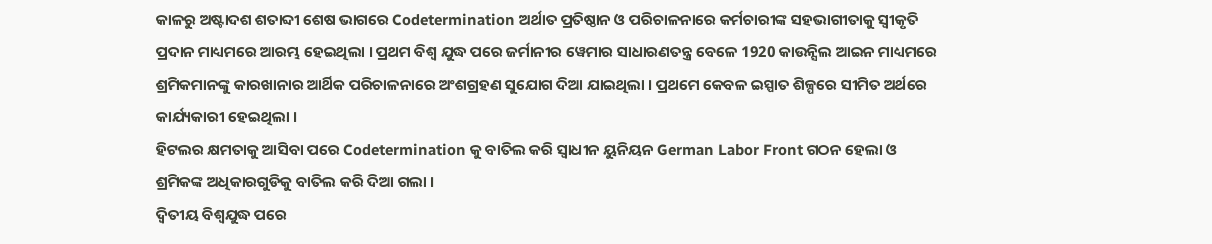କାଳରୁ ଅଷ୍ଟାଦଶ ଶତାବ୍ଦୀ ଶେଷ ଭାଗରେ Codetermination ଅର୍ଥାତ ପ୍ରତିଷ୍ଠାନ ଓ ପରିଚାଳନାରେ କର୍ମଚାରୀଙ୍କ ସହଭାଗୀତାକୁ ସ୍ୱୀକୃତି ପ୍ରଦାନ ମାଧ୍ୟମରେ ଆରମ୍ଭ ହେଇଥିଲା । ପ୍ରଥମ ବିଶ୍ଵ ଯୁଦ୍ଧ ପରେ ଜର୍ମାନୀର ୱେମାର ସାଧାରଣତନ୍ତ୍ର ବେଳେ 1920 କାଉନ୍ସିଲ ଆଇନ ମାଧ୍ୟମରେ ଶ୍ରମିକମାନଙ୍କୁ କାରଖାନାର ଆର୍ଥିକ ପରିଚାଳନାରେ ଅଂଶଗ୍ରହଣ ସୁଯୋଗ ଦିଆ ଯାଇଥିଲା । ପ୍ରଥମେ କେବଳ ଇସ୍ପାତ ଶିଳ୍ପରେ ସୀମିତ ଅର୍ଥରେ କାର୍ଯ୍ୟକାରୀ ହେଇଥିଲା ।
ହିଟଲର କ୍ଷମତାକୁ ଆସିବା ପରେ Codetermination କୁ ବାତିଲ କରି ସ୍ୱାଧୀନ ୟୁନିୟନ German Labor Front ଗଠନ ହେଲା ଓ ଶ୍ରମିକଙ୍କ ଅଧିକାରଗୁଡିକୁ ବାତିଲ କରି ଦିଆ ଗଲା ।
ଦ୍ଵିତୀୟ ବିଶ୍ୱଯୁଦ୍ଧ ପରେ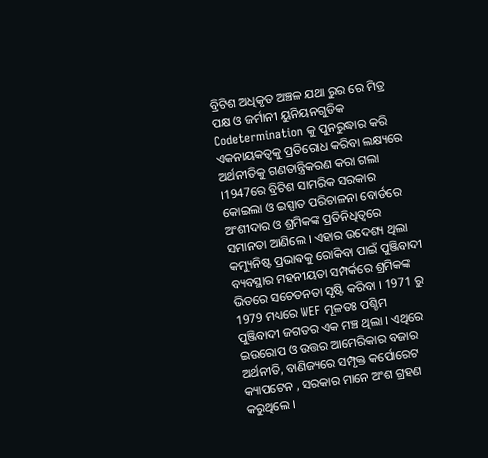ବ୍ରିଟିଶ ଅଧିକୃତ ଅଞ୍ଚଳ ଯଥା ରୁର ରେ ମିତ୍ର ପକ୍ଷ ଓ ଜର୍ମାନୀ ୟୁନିୟନଗୁଡିକ Codetermination କୁ ପୁନରୁଦ୍ଧାର କରି ଏକନାୟକତ୍ୱକୁ ପ୍ରତିରୋଧ କରିବା ଲକ୍ଷ୍ୟରେ ଅର୍ଥନୀତିକୁ ଗଣତାନ୍ତ୍ରିକରଣ କରା ଗଲା ।1947ରେ ବ୍ରିଟିଶ ସାମରିକ ସରକାର କୋଇଲା ଓ ଇସ୍ପାତ ପରିଚାଳନା ବୋର୍ଡରେ ଅଂଶୀଦାର ଓ ଶ୍ରମିକଙ୍କ ପ୍ରତିନିଧିତ୍ୱରେ ସମାନତା ଆଣିଲେ । ଏହାର ଉଦେଶ୍ୟ ଥିଲା କମ୍ୟୁନିଷ୍ଟ ପ୍ରଭାଵକୁ ରୋକିବା ପାଇଁ ପୁଞ୍ଜିବାଦୀ ବ୍ୟବସ୍ଥାର ମହନୀୟତା ସମ୍ପର୍କରେ ଶ୍ରମିକଙ୍କ ଭିତରେ ସଚେତନତା ସୃଷ୍ଟି କରିବା । 1971 ରୁ 1979 ମଧ୍ୟରେ WEF ମୂଳତଃ ପଶ୍ଚିମ ପୁଞ୍ଜିବାଦୀ ଜଗତର ଏକ ମଞ୍ଚ ଥିଲା । ଏଥିରେ ଇଉରୋପ ଓ ଉତ୍ତର ଆମେରିକାର ବଜାର ଅର୍ଥନୀତି, ବାଣିଜ୍ୟରେ ସମ୍ପୃକ୍ତ କର୍ପୋରେଟ କ୍ୟାପଟେନ , ସରକାର ମାନେ ଅଂଶ ଗ୍ରହଣ କରୁଥିଲେ ।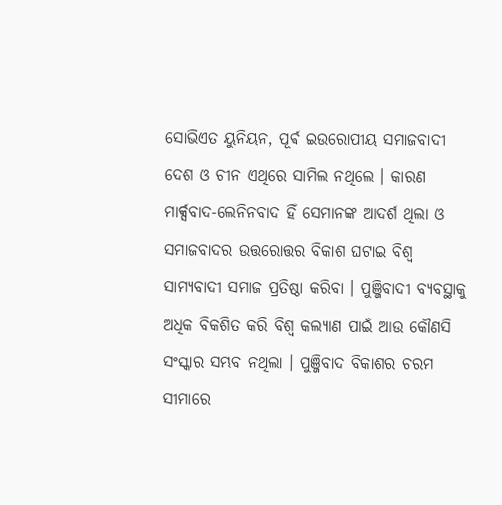ସୋଭିଏତ ୟୁନିୟନ, ପୂର୍ଵ ଇଉରୋପୀୟ ସମାଜବାଦୀ ଦେଶ ଓ ଚୀନ ଏଥିରେ ସାମିଲ ନଥିଲେ । କାରଣ ମାର୍କ୍ସବାଦ-ଲେନିନବାଦ ହିଁ ସେମାନଙ୍କ ଆଦର୍ଶ ଥିଲା ଓ ସମାଜବାଦର ଉତ୍ତରୋତ୍ତର ବିକାଶ ଘଟାଇ ବିଶ୍ୱ ସାମ୍ୟବାଦୀ ସମାଜ ପ୍ରତିଷ୍ଠା କରିବା । ପୁଞ୍ଜିବାଦୀ ବ୍ୟବସ୍ଥାକୁ ଅଧିକ ବିକଶିତ କରି ବିଶ୍ୱ କଲ୍ୟାଣ ପାଇଁ ଆଉ କୌଣସି ସଂସ୍କାର ସମ୍ଭବ ନଥିଲା । ପୁଞ୍ଜିବାଦ ବିକାଶର ଚରମ ସୀମାରେ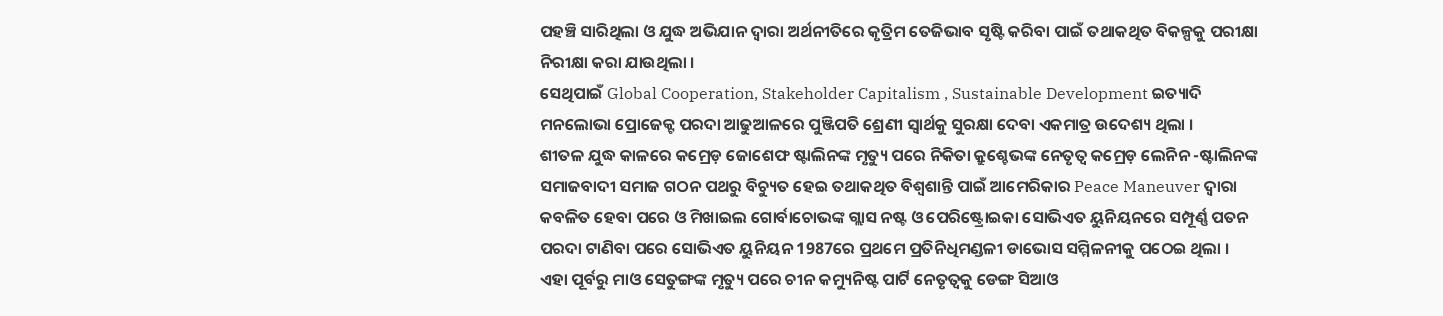ପହଞ୍ଚି ସାରିଥିଲା ଓ ଯୁଦ୍ଧ ଅଭିଯାନ ଦ୍ୱାରା ଅର୍ଥନୀତିରେ କୃତ୍ରିମ ତେଜିଭାବ ସୃଷ୍ଟି କରିବା ପାଇଁ ତଥାକଥିତ ବିକଳ୍ପକୁ ପରୀକ୍ଷା ନିରୀକ୍ଷା କରା ଯାଉଥିଲା ।
ସେଥିପାଇଁ Global Cooperation, Stakeholder Capitalism , Sustainable Development ଇତ୍ୟାଦି ମନଲୋଭା ପ୍ରୋଜେକ୍ଟ ପରଦା ଆଢୁଆଳରେ ପୁଞ୍ଜିପତି ଶ୍ରେଣୀ ସ୍ୱାର୍ଥକୁ ସୁରକ୍ଷା ଦେବା ଏକମାତ୍ର ଉଦେଶ୍ୟ ଥିଲା ।
ଶୀତଳ ଯୁଦ୍ଧ କାଳରେ କମ୍ରେଡ଼ ଜୋଶେଫ ଷ୍ଟାଲିନଙ୍କ ମୃତ୍ୟୁ ପରେ ନିକିତା କ୍ରୁଶ୍ଚେଭଙ୍କ ନେତୃତ୍ବ କମ୍ରେଡ଼ ଲେନିନ -ଷ୍ଟାଲିନଙ୍କ ସମାଜବାଦୀ ସମାଜ ଗଠନ ପଥରୁ ବିଚ୍ୟୁତ ହେଇ ତଥାକଥିତ ବିଶ୍ୱଶାନ୍ତି ପାଇଁ ଆମେରିକାର Peace Maneuver ଦ୍ୱାରା କବଳିତ ହେବା ପରେ ଓ ମିଖାଇଲ ଗୋର୍ବାଚୋଭଙ୍କ ଗ୍ଲାସ ନଷ୍ଟ ଓ ପେରିଷ୍ଟ୍ରୋଇକା ସୋଭିଏତ ୟୁନିୟନରେ ସମ୍ପୂର୍ଣ୍ଣ ପତନ ପରଦା ଟାଣିବା ପରେ ସୋଭିଏତ ୟୁନିୟନ 1987ରେ ପ୍ରଥମେ ପ୍ରତିନିଧିମଣ୍ଡଳୀ ଡାଭୋସ ସମ୍ମିଳନୀକୁ ପଠେଇ ଥିଲା ।
ଏହା ପୂର୍ବରୁ ମାଓ ସେତୁଙ୍ଗଙ୍କ ମୃତ୍ୟୁ ପରେ ଚୀନ କମ୍ୟୁନିଷ୍ଟ ପାର୍ଟି ନେତୃତ୍ୱକୁ ଡେଙ୍ଗ ସିଆଓ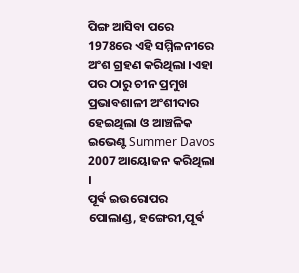ପିଙ୍ଗ ଆସିବା ପରେ 1978ରେ ଏହି ସମ୍ମିଳନୀରେ ଅଂଶ ଗ୍ରହଣ କରିଥିଲା ।ଏହା ପର ଠାରୁ ଚୀନ ପ୍ରମୁଖ ପ୍ରଭାବଶାଳୀ ଅଂଶୀଦାର ହେଇଥିଲା ଓ ଆଞ୍ଚଳିକ ଇଭେଣ୍ଟ Summer Davos 2007 ଆୟୋଜନ କରିଥିଲା ।
ପୂର୍ଵ ଇଉରୋପର ପୋଲାଣ୍ଡ, ହଙ୍ଗେରୀ,ପୂର୍ଵ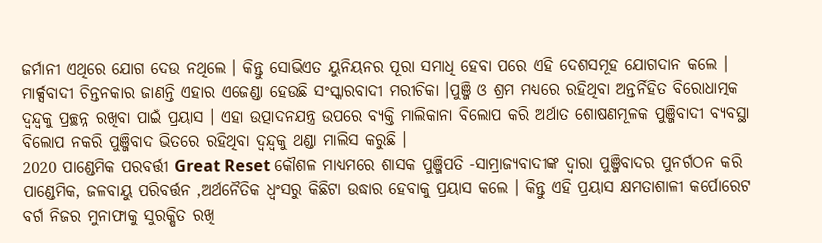ଜର୍ମାନୀ ଏଥିରେ ଯୋଗ ଦେଉ ନଥିଲେ । କିନ୍ତୁ ସୋଭିଏତ ୟୁନିୟନର ପୂରା ସମାଧି ହେବା ପରେ ଏହି ଦେଶସମୂହ ଯୋଗଦାନ କଲେ । ମାର୍କ୍ସବାଦୀ ଚିନ୍ତନକାର ଜାଣନ୍ତି ଏହାର ଏଜେଣ୍ଡା ହେଉଛି ସଂସ୍କାରବାଦୀ ମରୀଚିକା ।ପୁଞ୍ଜି ଓ ଶ୍ରମ ମଧ୍ୟରେ ରହିଥିବା ଅନ୍ତର୍ନିହିତ ବିରୋଧାତ୍ମକ ଦ୍ବନ୍ଦ୍ୱକୁ ପ୍ରଚ୍ଛନ୍ନ ରଖିବା ପାଇଁ ପ୍ରୟାସ । ଏହା ଉତ୍ପାଦନଯନ୍ତ୍ର ଉପରେ ବ୍ୟକ୍ତି ମାଲିକାନା ବିଲୋପ କରି ଅର୍ଥାତ ଶୋଷଣମୂଳକ ପୁଞ୍ଜିବାଦୀ ବ୍ୟବସ୍ଥା ବିଲୋପ ନକରି ପୁଞ୍ଜିବାଦ ଭିତରେ ରହିଥିବା ଦ୍ବନ୍ଦ୍ୱକୁ ଥଣ୍ଡା ମାଲିସ କରୁଛି ।
2020 ପାଣ୍ଡେମିକ ପରବର୍ତ୍ତୀ Great Reset କୌଶଳ ମାଧ୍ୟମରେ ଶାସକ ପୁଞ୍ଜିପତି -ସାମ୍ରାଜ୍ୟବାଦୀଙ୍କ ଦ୍ଵାରା ପୁଞ୍ଜିବାଦର ପୁନର୍ଗଠନ କରି ପାଣ୍ଡେମିକ, ଜଳବାୟୁ ପରିବର୍ତ୍ତନ ,ଅର୍ଥନୈତିକ ଧ୍ୱଂସରୁ କିଛିଟା ଉଦ୍ଧାର ହେବାକୁ ପ୍ରୟାସ କଲେ । କିନ୍ତୁ ଏହି ପ୍ରୟାସ କ୍ଷମତାଶାଳୀ କର୍ପୋରେଟ ବର୍ଗ ନିଜର ମୁନାଫାକୁ ସୁରକ୍ଷିତ ରଖି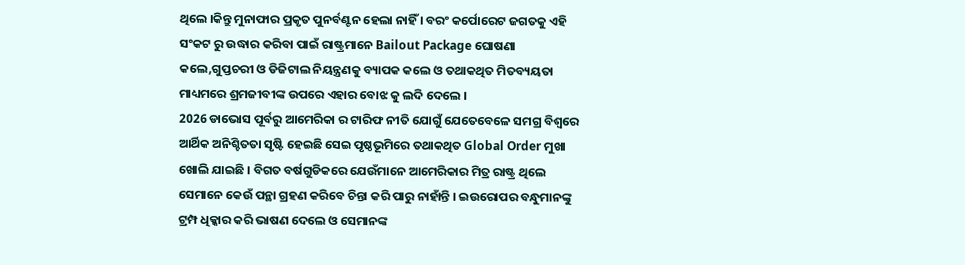ଥିଲେ ।କିନ୍ତୁ ମୁନାଫାର ପ୍ରକୃତ ପୁନର୍ବଣ୍ଟନ ହେଲା ନାହିଁ । ବରଂ କର୍ପୋରେଟ ଜଗତକୁ ଏହି ସଂକଟ ରୁ ଉଦ୍ଧାର କରିବା ପାଇଁ ରାଷ୍ଟ୍ରମାନେ Bailout Package ଘୋଷଣା କଲେ,ଗୁପ୍ତଚରୀ ଓ ଡିଜିଟାଲ ନିୟନ୍ତ୍ରଣକୁ ବ୍ୟାପକ କଲେ ଓ ତଥାକଥିତ ମିତବ୍ୟୟତା ମାଧ୍ୟମରେ ଶ୍ରମଜୀବୀଙ୍କ ଉପରେ ଏହାର ବୋଝ କୁ ଲଦି ଦେଲେ ।
2026 ଡାଭୋସ ପୂର୍ବରୁ ଆମେରିକା ର ଟାରିଫ ନୀତି ଯୋଗୁଁ ଯେତେବେଳେ ସମଗ୍ର ବିଶ୍ୱରେ ଆର୍ଥିକ ଅନିଶ୍ଚିତତା ସୃଷ୍ଟି ହେଇଛି ସେଇ ପୃଷ୍ଠଭୂମିରେ ତଥାକଥିତ Global Order ମୁଖା ଖୋଲି ଯାଇଛି । ବିଗତ ବର୍ଷଗୁଡିକରେ ଯେଉଁମାନେ ଆମେରିକାର ମିତ୍ର ରାଷ୍ଟ୍ର ଥିଲେ ସେମାନେ କେଉଁ ପନ୍ଥା ଗ୍ରହଣ କରିବେ ଚିନ୍ତା କରି ପାରୁ ନାହାଁନ୍ତି । ଇଉରୋପର ବନ୍ଧୁମାନଙ୍କୁ ଟ୍ରମ୍ପ ଧିକ୍କାର କରି ଭାଷଣ ଦେଲେ ଓ ସେମାନଙ୍କ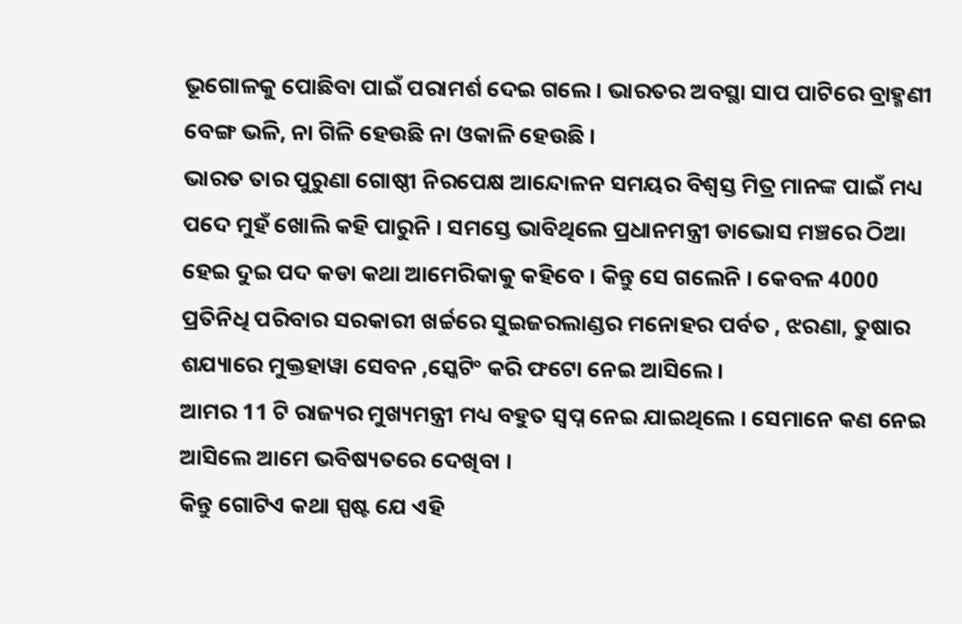ଭୂଗୋଳକୁ ପୋଛିବା ପାଇଁ ପରାମର୍ଶ ଦେଇ ଗଲେ । ଭାରତର ଅବସ୍ଥା ସାପ ପାଟିରେ ବ୍ରାହ୍ମଣୀ ବେଙ୍ଗ ଭଳି, ନା ଗିଳି ହେଉଛି ନା ଓକାଳି ହେଉଛି ।
ଭାରତ ତାର ପୁରୁଣା ଗୋଷ୍ଠୀ ନିରପେକ୍ଷ ଆନ୍ଦୋଳନ ସମୟର ବିଶ୍ୱସ୍ତ ମିତ୍ର ମାନଙ୍କ ପାଇଁ ମଧ୍ୟ ପଦେ ମୁହଁ ଖୋଲି କହି ପାରୁନି । ସମସ୍ତେ ଭାବିଥିଲେ ପ୍ରଧାନମନ୍ତ୍ରୀ ଡାଭୋସ ମଞ୍ଚରେ ଠିଆ ହେଇ ଦୁଇ ପଦ କଡା କଥା ଆମେରିକାକୁ କହିବେ । କିନ୍ତୁ ସେ ଗଲେନି । କେବଳ 4000 ପ୍ରତିନିଧି ପରିବାର ସରକାରୀ ଖର୍ଚ୍ଚରେ ସୁଇଜରଲାଣ୍ଡର ମନୋହର ପର୍ବତ , ଝରଣା, ତୁଷାର ଶଯ୍ୟାରେ ମୁକ୍ତହାୱା ସେବନ ,ସ୍କେଟିଂ କରି ଫଟୋ ନେଇ ଆସିଲେ ।
ଆମର 11 ଟି ରାଜ୍ୟର ମୁଖ୍ୟମନ୍ତ୍ରୀ ମଧ୍ୟ ବହୁତ ସ୍ୱପ୍ନ ନେଇ ଯାଇଥିଲେ । ସେମାନେ କଣ ନେଇ ଆସିଲେ ଆମେ ଭବିଷ୍ୟତରେ ଦେଖିବା ।
କିନ୍ତୁ ଗୋଟିଏ କଥା ସ୍ପଷ୍ଟ ଯେ ଏହି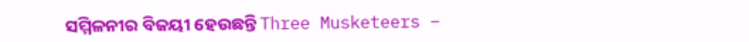ସମ୍ମିଳନୀର ବିଜୟୀ ହେଉଛନ୍ତି Three Musketeers –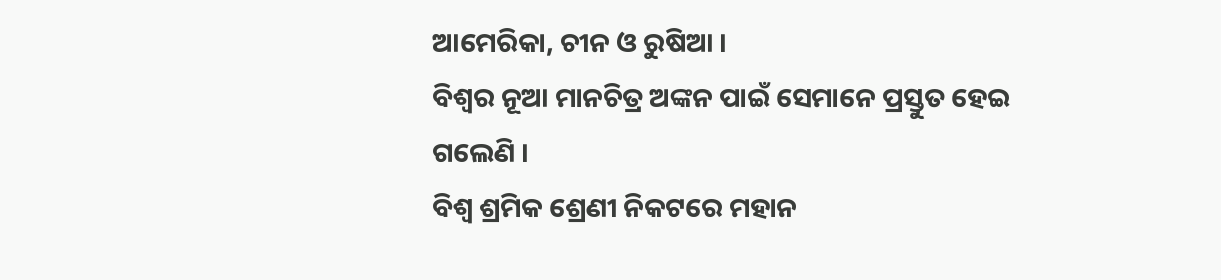ଆମେରିକା, ଚୀନ ଓ ରୁଷିଆ ।
ବିଶ୍ୱର ନୂଆ ମାନଚିତ୍ର ଅଙ୍କନ ପାଇଁ ସେମାନେ ପ୍ରସ୍ତୁତ ହେଇ ଗଲେଣି ।
ବିଶ୍ୱ ଶ୍ରମିକ ଶ୍ରେଣୀ ନିକଟରେ ମହାନ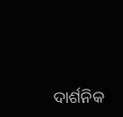ଦାର୍ଶନିକ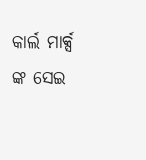କାର୍ଲ ମାର୍କ୍ସ ଙ୍କ ସେଇ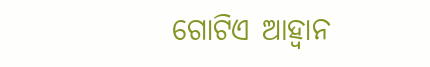ଗୋଟିଏ ଆହ୍ୱାନ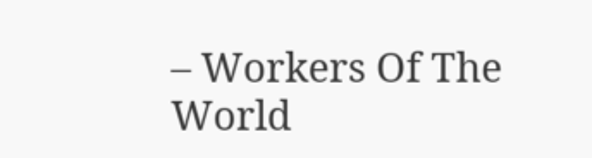– Workers Of The World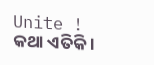Unite !
କଥା ଏତିକି ।